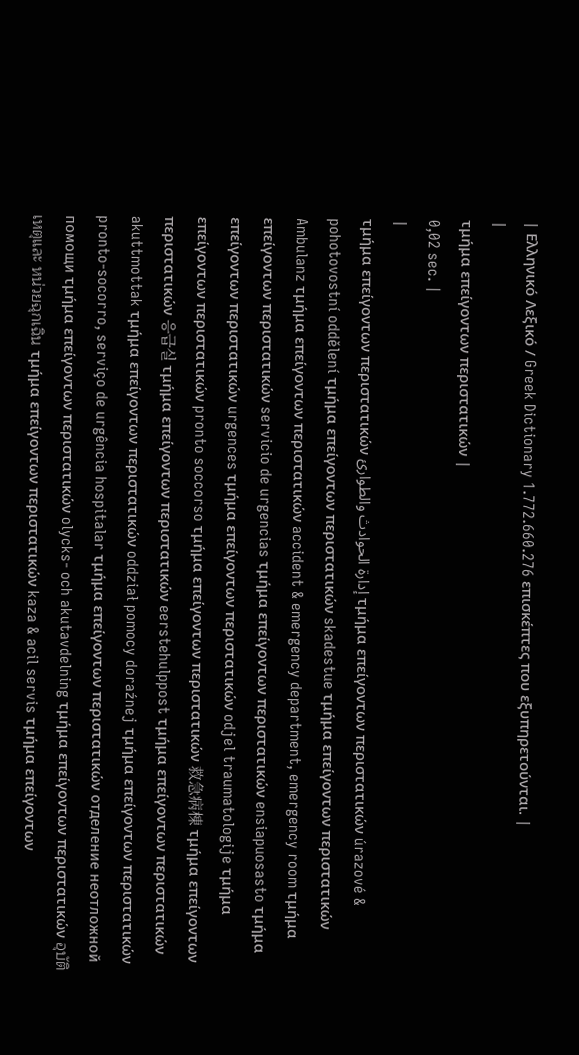| Ελληνικό Λεξικό / Greek Dictionary 1.772.660.276 επισκέπτες που εξυπηρετούνται. |
|
τμήμα επείγοντων περιστατικών |
0,02 sec. |
|
τμήμα επείγοντων περιστατικών إدارة الحوادث والطوارئ τμήμα επείγοντων περιστατικών úrazové & pohotovostní oddělení τμήμα επείγοντων περιστατικών skadestue τμήμα επείγοντων περιστατικών Ambulanz τμήμα επείγοντων περιστατικών accident & emergency department, emergency room τμήμα επείγοντων περιστατικών servicio de urgencias τμήμα επείγοντων περιστατικών ensiapuosasto τμήμα επείγοντων περιστατικών urgences τμήμα επείγοντων περιστατικών odjel traumatologije τμήμα επείγοντων περιστατικών pronto soccorso τμήμα επείγοντων περιστατικών 救急病棟 τμήμα επείγοντων περιστατικών 응급실 τμήμα επείγοντων περιστατικών eerstehulppost τμήμα επείγοντων περιστατικών akuttmottak τμήμα επείγοντων περιστατικών oddział pomocy doraźnej τμήμα επείγοντων περιστατικών pronto-socorro, serviço de urgência hospitalar τμήμα επείγοντων περιστατικών отделение неотложной помощи τμήμα επείγοντων περιστατικών olycks- och akutavdelning τμήμα επείγοντων περιστατικών อุบัติเหตุและ หน่วยฉุกเฉิน τμήμα επείγοντων περιστατικών kaza & acil servis τμήμα επείγοντων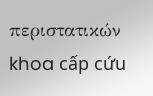περιστατικών khoa cấp cứu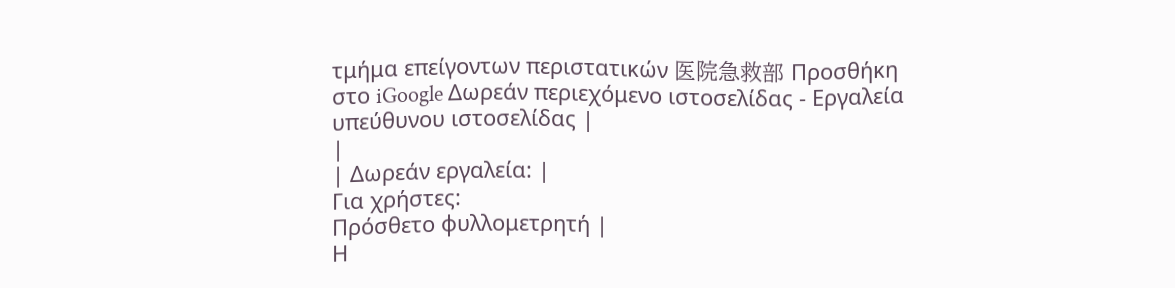τμήμα επείγοντων περιστατικών 医院急救部 Προσθήκη στο iGoogle Δωρεάν περιεχόμενο ιστοσελίδας - Εργαλεία υπεύθυνου ιστοσελίδας |
|
| Δωρεάν εργαλεία: |
Για χρήστες:
Πρόσθετο φυλλομετρητή |
Η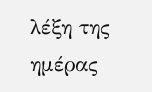λέξη της ημέρας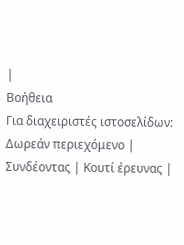|
Βοήθεια
Για διαχειριστές ιστοσελίδων: Δωρεάν περιεχόμενο | Συνδέοντας | Κουτί έρευνας |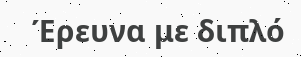Έρευνα με διπλό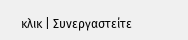κλικ | Συνεργαστείτε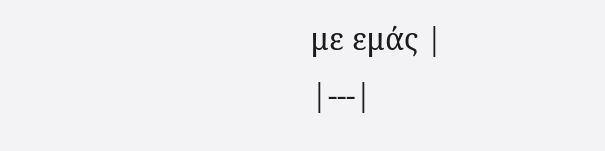με εμάς |
|---|